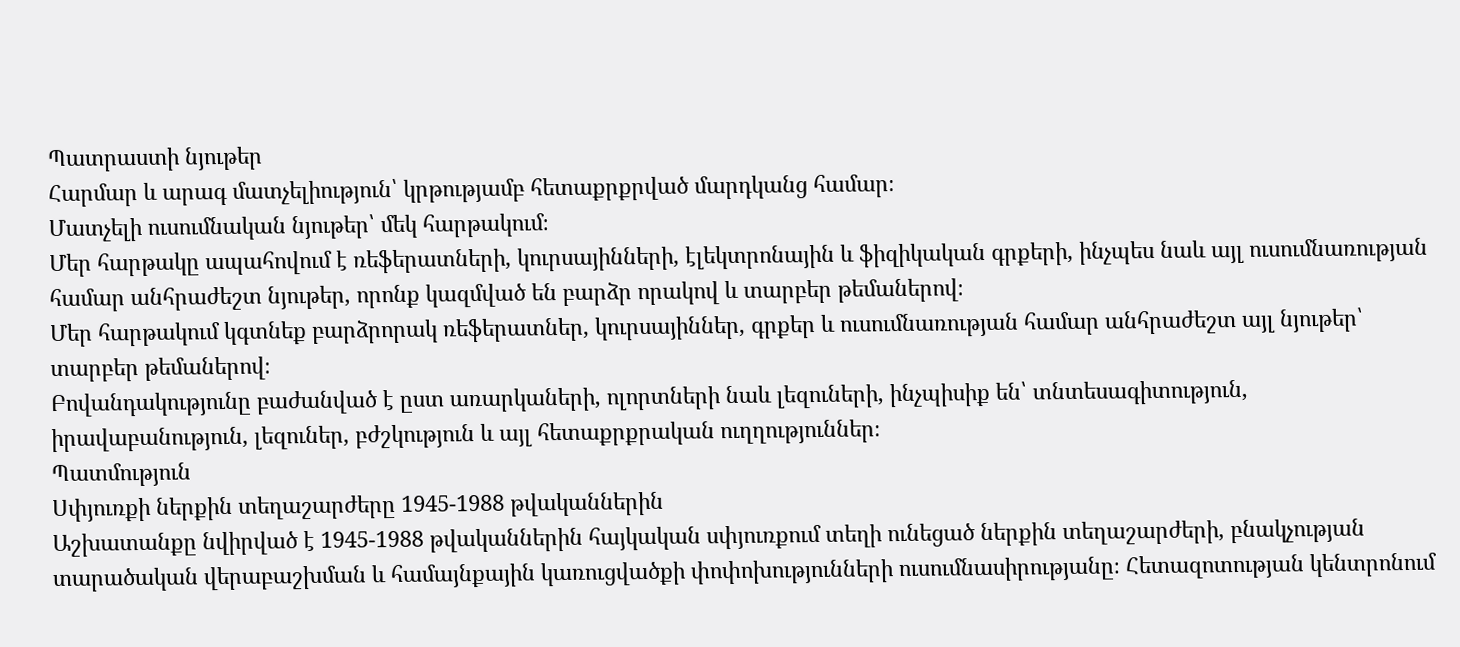Պատրաստի նյութեր
Հարմար և արագ մատչելիություն՝ կրթությամբ հետաքրքրված մարդկանց համար։
Մատչելի ուսումնական նյութեր՝ մեկ հարթակում։
Մեր հարթակը ապահովում է ռեֆերատների, կուրսայինների, էլեկտրոնային և ֆիզիկական գրքերի, ինչպես նաև այլ ուսումնառության համար անհրաժեշտ նյութեր, որոնք կազմված են բարձր որակով և տարբեր թեմաներով։
Մեր հարթակում կգտնեք բարձրորակ ռեֆերատներ, կուրսայիններ, գրքեր և ուսումնառության համար անհրաժեշտ այլ նյութեր՝ տարբեր թեմաներով։
Բովանդակությունը բաժանված է ըստ առարկաների, ոլորտների նաև լեզուների, ինչպիսիք են՝ տնտեսագիտություն, իրավաբանություն, լեզուներ, բժշկություն և այլ հետաքրքրական ուղղություններ։
Պատմություն
Սփյուռքի ներքին տեղաշարժերը 1945-1988 թվականներին
Աշխատանքը նվիրված է 1945-1988 թվականներին հայկական սփյուռքում տեղի ունեցած ներքին տեղաշարժերի, բնակչության տարածական վերաբաշխման և համայնքային կառուցվածքի փոփոխությունների ուսումնասիրությանը։ Հետազոտության կենտրոնում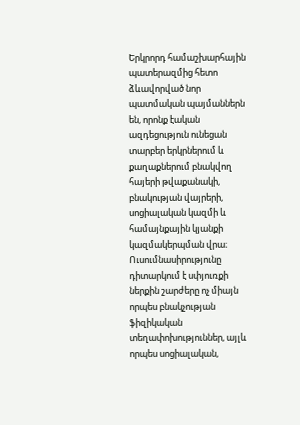Երկրորդ համաշխարհային պատերազմից հետո ձևավորված նոր պատմական պայմաններն են, որոնք էական ազդեցություն ունեցան տարբեր երկրներում և քաղաքներում բնակվող հայերի թվաքանակի, բնակության վայրերի, սոցիալական կազմի և համայնքային կյանքի կազմակերպման վրա։ Ուսումնասիրությունը դիտարկում է սփյուռքի ներքին շարժերը ոչ միայն որպես բնակչության ֆիզիկական տեղափոխություններ, այլև որպես սոցիալական,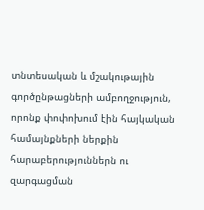տնտեսական և մշակութային գործընթացների ամբողջություն, որոնք փոփոխում էին հայկական համայնքների ներքին հարաբերություններն ու զարգացման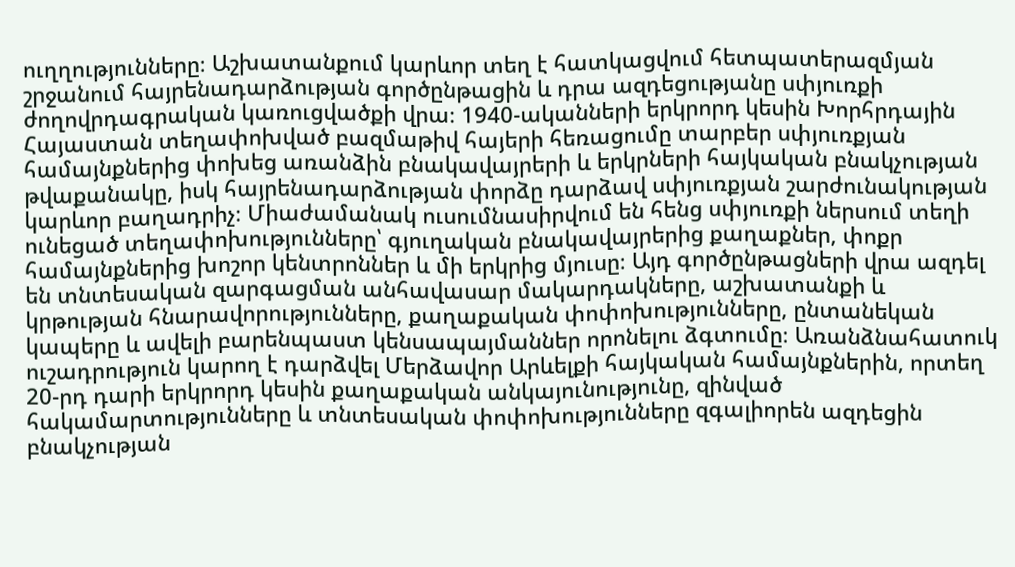ուղղությունները։ Աշխատանքում կարևոր տեղ է հատկացվում հետպատերազմյան շրջանում հայրենադարձության գործընթացին և դրա ազդեցությանը սփյուռքի ժողովրդագրական կառուցվածքի վրա։ 1940-ականների երկրորդ կեսին Խորհրդային Հայաստան տեղափոխված բազմաթիվ հայերի հեռացումը տարբեր սփյուռքյան համայնքներից փոխեց առանձին բնակավայրերի և երկրների հայկական բնակչության թվաքանակը, իսկ հայրենադարձության փորձը դարձավ սփյուռքյան շարժունակության կարևոր բաղադրիչ։ Միաժամանակ ուսումնասիրվում են հենց սփյուռքի ներսում տեղի ունեցած տեղափոխությունները՝ գյուղական բնակավայրերից քաղաքներ, փոքր համայնքներից խոշոր կենտրոններ և մի երկրից մյուսը։ Այդ գործընթացների վրա ազդել են տնտեսական զարգացման անհավասար մակարդակները, աշխատանքի և կրթության հնարավորությունները, քաղաքական փոփոխությունները, ընտանեկան կապերը և ավելի բարենպաստ կենսապայմաններ որոնելու ձգտումը։ Առանձնահատուկ ուշադրություն կարող է դարձվել Մերձավոր Արևելքի հայկական համայնքներին, որտեղ 20-րդ դարի երկրորդ կեսին քաղաքական անկայունությունը, զինված հակամարտությունները և տնտեսական փոփոխությունները զգալիորեն ազդեցին բնակչության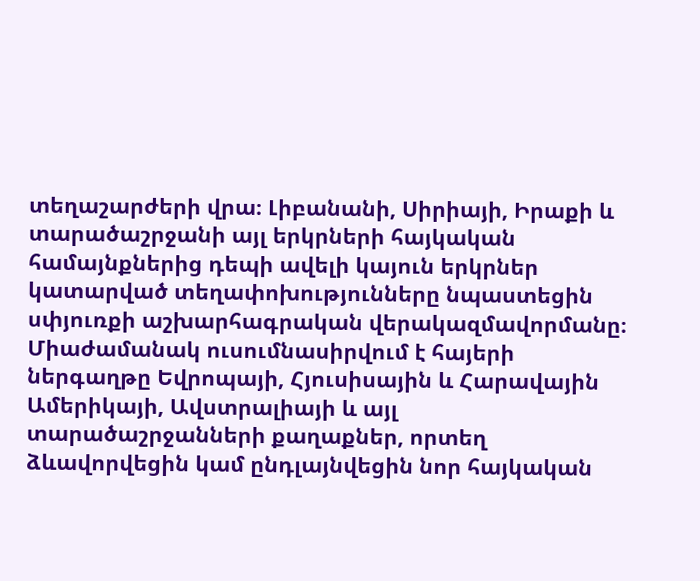տեղաշարժերի վրա։ Լիբանանի, Սիրիայի, Իրաքի և տարածաշրջանի այլ երկրների հայկական համայնքներից դեպի ավելի կայուն երկրներ կատարված տեղափոխությունները նպաստեցին սփյուռքի աշխարհագրական վերակազմավորմանը։ Միաժամանակ ուսումնասիրվում է հայերի ներգաղթը Եվրոպայի, Հյուսիսային և Հարավային Ամերիկայի, Ավստրալիայի և այլ տարածաշրջանների քաղաքներ, որտեղ ձևավորվեցին կամ ընդլայնվեցին նոր հայկական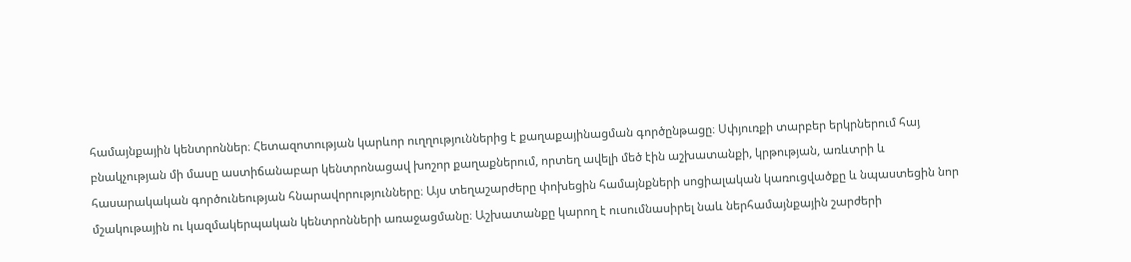համայնքային կենտրոններ։ Հետազոտության կարևոր ուղղություններից է քաղաքայինացման գործընթացը։ Սփյուռքի տարբեր երկրներում հայ բնակչության մի մասը աստիճանաբար կենտրոնացավ խոշոր քաղաքներում, որտեղ ավելի մեծ էին աշխատանքի, կրթության, առևտրի և հասարակական գործունեության հնարավորությունները։ Այս տեղաշարժերը փոխեցին համայնքների սոցիալական կառուցվածքը և նպաստեցին նոր մշակութային ու կազմակերպական կենտրոնների առաջացմանը։ Աշխատանքը կարող է ուսումնասիրել նաև ներհամայնքային շարժերի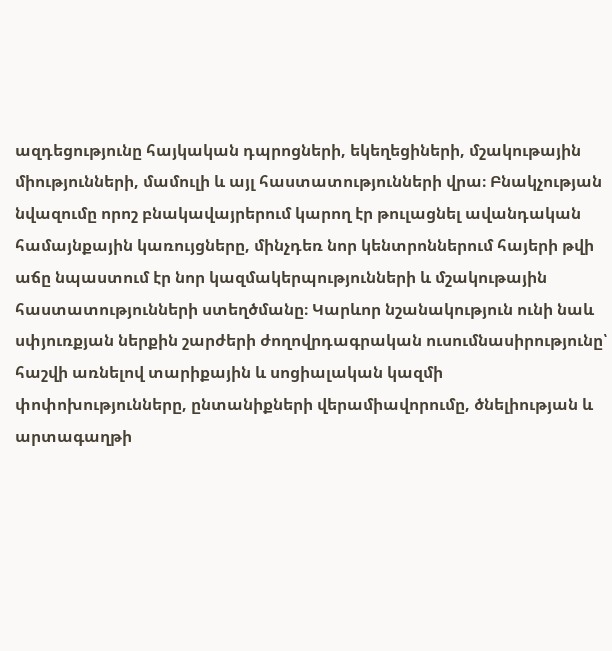ազդեցությունը հայկական դպրոցների, եկեղեցիների, մշակութային միությունների, մամուլի և այլ հաստատությունների վրա։ Բնակչության նվազումը որոշ բնակավայրերում կարող էր թուլացնել ավանդական համայնքային կառույցները, մինչդեռ նոր կենտրոններում հայերի թվի աճը նպաստում էր նոր կազմակերպությունների և մշակութային հաստատությունների ստեղծմանը։ Կարևոր նշանակություն ունի նաև սփյուռքյան ներքին շարժերի ժողովրդագրական ուսումնասիրությունը՝ հաշվի առնելով տարիքային և սոցիալական կազմի փոփոխությունները, ընտանիքների վերամիավորումը, ծնելիության և արտագաղթի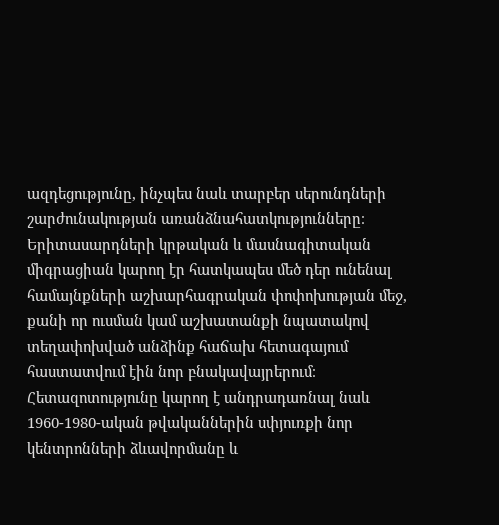ազդեցությունը, ինչպես նաև տարբեր սերունդների շարժունակության առանձնահատկությունները։ Երիտասարդների կրթական և մասնագիտական միգրացիան կարող էր հատկապես մեծ դեր ունենալ համայնքների աշխարհագրական փոփոխության մեջ, քանի որ ուսման կամ աշխատանքի նպատակով տեղափոխված անձինք հաճախ հետագայում հաստատվում էին նոր բնակավայրերում։ Հետազոտությունը կարող է անդրադառնալ նաև 1960-1980-ական թվականներին սփյուռքի նոր կենտրոնների ձևավորմանը և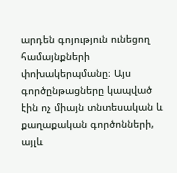արդեն գոյություն ունեցող համայնքների փոխակերպմանը։ Այս գործընթացները կապված էին ոչ միայն տնտեսական և քաղաքական գործոնների, այլև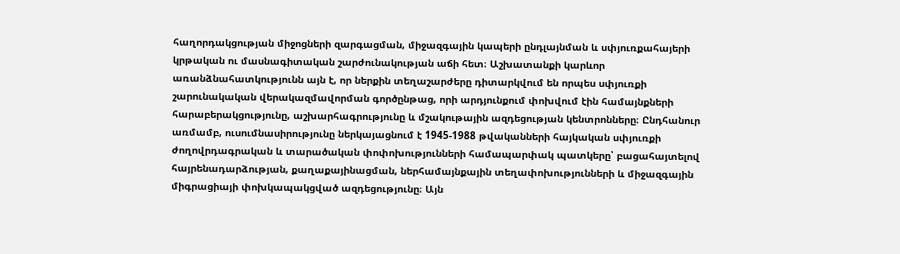հաղորդակցության միջոցների զարգացման, միջազգային կապերի ընդլայնման և սփյուռքահայերի կրթական ու մասնագիտական շարժունակության աճի հետ։ Աշխատանքի կարևոր առանձնահատկությունն այն է, որ ներքին տեղաշարժերը դիտարկվում են որպես սփյուռքի շարունակական վերակազմավորման գործընթաց, որի արդյունքում փոխվում էին համայնքների հարաբերակցությունը, աշխարհագրությունը և մշակութային ազդեցության կենտրոնները։ Ընդհանուր առմամբ, ուսումնասիրությունը ներկայացնում է 1945-1988 թվականների հայկական սփյուռքի ժողովրդագրական և տարածական փոփոխությունների համապարփակ պատկերը՝ բացահայտելով հայրենադարձության, քաղաքայինացման, ներհամայնքային տեղափոխությունների և միջազգային միգրացիայի փոխկապակցված ազդեցությունը։ Այն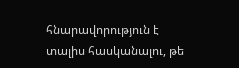հնարավորություն է տալիս հասկանալու, թե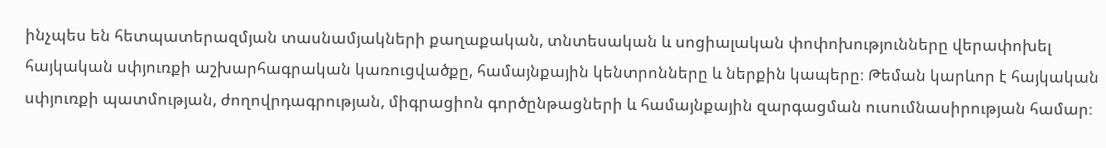ինչպես են հետպատերազմյան տասնամյակների քաղաքական, տնտեսական և սոցիալական փոփոխությունները վերափոխել հայկական սփյուռքի աշխարհագրական կառուցվածքը, համայնքային կենտրոնները և ներքին կապերը։ Թեման կարևոր է հայկական սփյուռքի պատմության, ժողովրդագրության, միգրացիոն գործընթացների և համայնքային զարգացման ուսումնասիրության համար։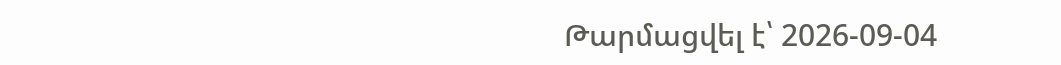Թարմացվել է՝ 2026-09-04